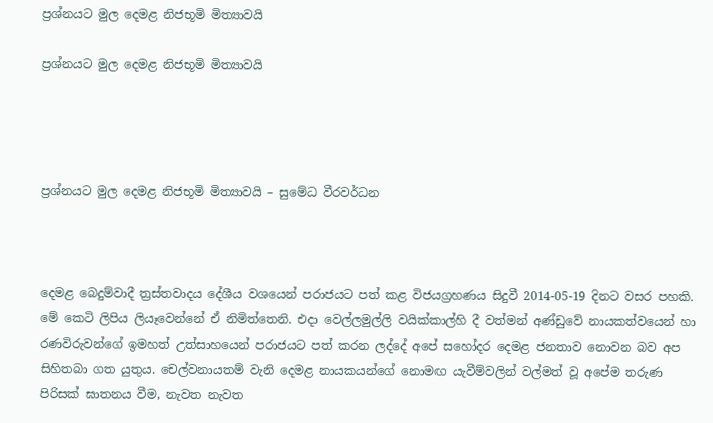ප්‍රශ්නයට මුල දෙමළ නිජභූමි මිත්‍යාවයි

ප්‍රශ්නයට මුල දෙමළ නිජභූමි මිත්‍යාවයි




ප්‍රශ්නයට මුල දෙමළ නිජභූමි මිත්‍යාවයි – සුමේධ වීරවර්ධන



දෙමළ බෙදුම්වාදී ත්‍රස්‌තවාදය දේශීය වශයෙන් පරාජයට පත් කළ විජයග්‍රහණය සිදුවී 2014-05-19 දිනට වසර පහකි. මේ කෙටි ලිපිය ලියෑවෙන්නේ ඒ නිමිත්තෙනි. එදා වෙල්ලමුල්ලි වයික්‌කාල්හි දී වත්මන් අණ්‌ඩුවේ නායකත්වයෙන් හා රණවිරුවන්ගේ ඉමහත් උත්සාහයෙන් පරාජයට පත් කරන ලද්දේ අපේ සහෝදර දෙමළ ජනතාව නොවන බව අප සිහිතබා ගත යුතුය. චෙල්වනායතම් වැනි දෙමළ නායකයන්ගේ නොමඟ යැවීම්වලින් වල්මත් වූ අපේම තරුණ පිරිසක්‌ ඝාතනය වීම, නැවත නැවත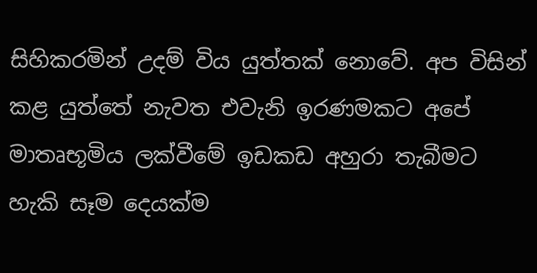සිහිකරමින් උදම් විය යුත්තක්‌ නොවේ. අප විසින් කළ යුත්තේ නැවත එවැනි ඉරණමකට අපේ මාතෘභූමිය ලක්‌වීමේ ඉඩකඩ අහුරා තැබීමට හැකි සෑම දෙයක්‌ම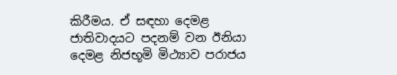කිරීමය. ඒ සඳහා දෙමළ ජාතිවාදයට පදනම් වන ඊනියා දෙමළ නිජභූමි මිථ්‍යාව පරාජය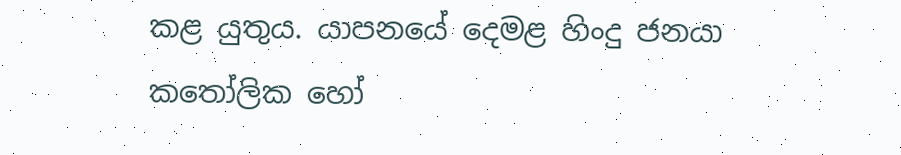කළ යුතුය. යාපනයේ දෙමළ හිංදු ජනයා කතෝලික හෝ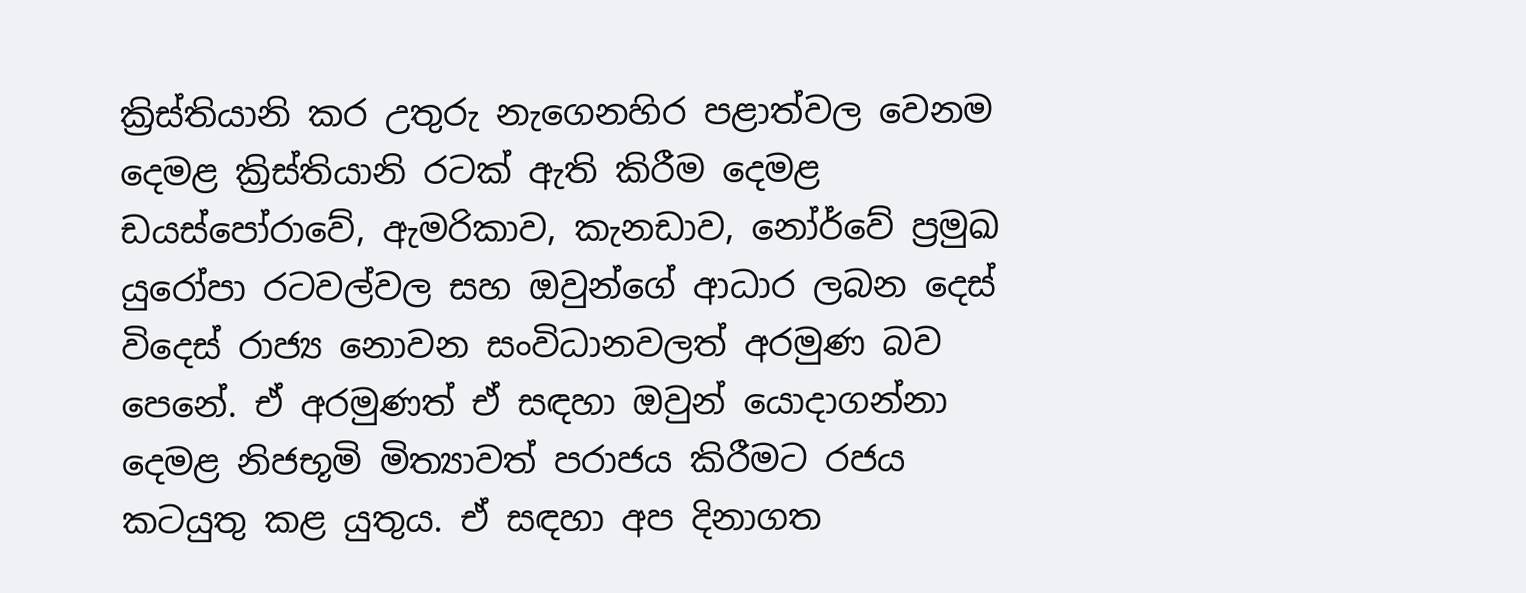ක්‍රිස්‌තියානි කර උතුරු නැගෙනහිර පළාත්වල වෙනම දෙමළ ක්‍රිස්‌තියානි රටක්‌ ඇති කිරීම දෙමළ ඩයස්‌පෝරාවේ, ඇමරිකාව, කැනඩාව, නෝර්වේ ප්‍රමුඛ යුරෝපා රටවල්වල සහ ඔවුන්ගේ ආධාර ලබන දෙස්‌ විදෙස්‌ රාජ්‍ය නොවන සංවිධානවලත් අරමුණ බව පෙනේ. ඒ අරමුණත් ඒ සඳහා ඔවුන් යොදාගන්නා දෙමළ නිජභූමි මිත්‍යාවත් පරාජය කිරීමට රජය කටයුතු කළ යුතුය. ඒ සඳහා අප දිනාගත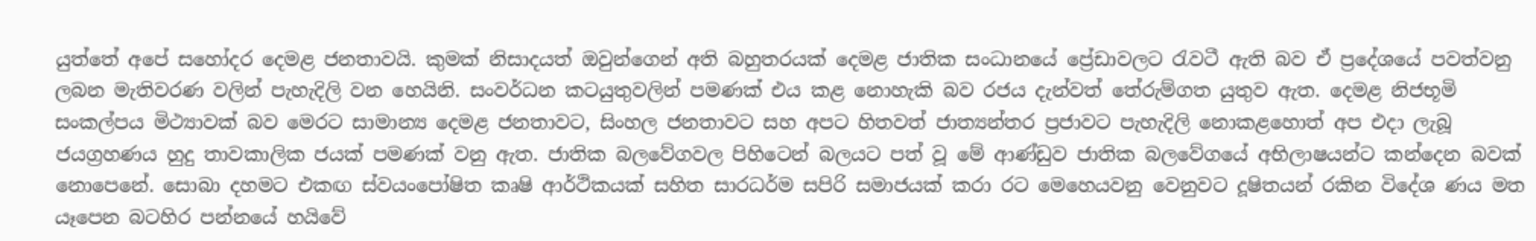යුත්තේ අපේ සහෝදර දෙමළ ජනතාවයි. කුමක්‌ නිසාදයත් ඔවුන්ගෙන් අති බහුතරයක්‌ දෙමළ ජාතික සංධානයේ ප්‍රේඩාවලට රැවටී ඇති බව ඒ ප්‍රදේශයේ පවත්වනු ලබන මැතිවරණ වලින් පැහැදිලි වන හෙයිනි. සංවර්ධන කටයුතුවලින් පමණක්‌ එය කළ නොහැකි බව රජය දැන්වත් තේරුම්ගත යුතුව ඇත. දෙමළ නිජභූමි සංකල්පය මිථ්‍යාවක්‌ බව මෙරට සාමාන්‍ය දෙමළ ජනතාවට, සිංහල ජනතාවට සහ අපට හිතවත් ජාත්‍යන්තර ප්‍රජාවට පැහැදිලි නොකළහොත් අප එදා ලැබූ ජයග්‍රහණය හුදු තාවකාලික ජයක්‌ පමණක්‌ වනු ඇත. ජාතික බලවේගවල පිහිටෙන් බලයට පත් වූ මේ ආණ්‌ඩුව ජාතික බලවේගයේ අභිලාෂයන්ට කන්දෙන බවක්‌ නොපෙනේ. සොබා දහමට එකඟ ස්‌වයංපෝෂිත කෘෂි ආර්ථිකයක්‌ සහිත සාරධර්ම සපිරි සමාජයක්‌ කරා රට මෙහෙයවනු වෙනුවට දූෂිතයන් රකින විදේශ ණය මත යෑපෙන බටහිර පන්නයේ හයිවේ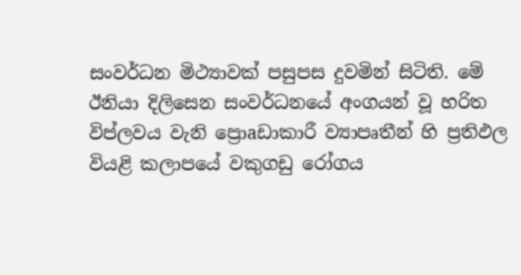සංවර්ධන මිථ්‍යාවක්‌ පසුපස දුවමින් සිටිති. මේ ඊනියා දිලිසෙන සංවර්ධනයේ අංගයන් වූ හරිත විප්ලවය වැනි ප්‍රොaඩාකාරී ව්‍යාපෘතීන් හි ප්‍රතිඵල වියළි කලාපයේ වකුගඩු රෝගය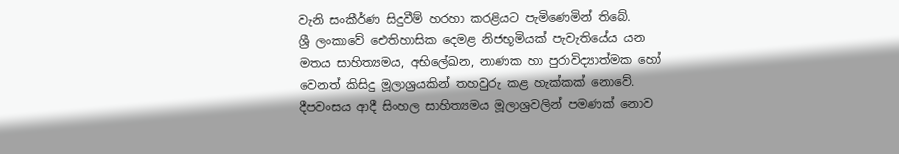වැනි සංකීර්ණ සිදුවීම් හරහා කරළියට පැමිණෙමින් තිබේ.
ශ්‍රී ලංකාවේ ඓතිහාසික දෙමළ නිජභූමියක්‌ පැවැතියේය යන මතය සාහිත්‍යමය, අභිලේඛන, නාණක හා පුරාවිද්‍යාත්මක හෝ වෙනත් කිසිදු මූලාශ්‍රයකින් තහවුරු කළ හැක්‌කක්‌ නොවේ. දීපවංසය ආදී සිංහල සාහිත්‍යමය මූලාශ්‍රවලින් පමණක්‌ නොව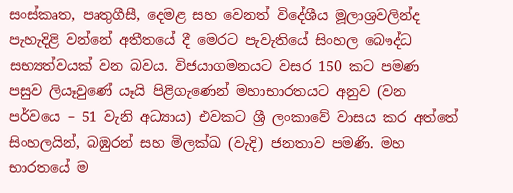සංස්‌කෘත, පෘතුගීසී, දෙමළ සහ වෙනත් විදේශීය මූලාශ්‍රවලින්ද පැහැදිළි වන්නේ අතීතයේ දී මෙරට පැවැතියේ සිංහල බෞද්ධ සභ්‍යත්වයක්‌ වන බවය. විජයාගමනයට වසර 150 කට පමණ පසුව ලියෑවුණේ යෑයි පිළිගැණෙන් මහාභාරතයට අනුව (වන පර්වයෙ – 51 වැනි අධ්‍යාය) එවකට ශ්‍රී ලංකාවේ වාසය කර අත්තේ සිංහලයින්, බඹුරන් සහ මිලක්‌ඛ (වැදි) ජනතාව පමණි. මහ භාරතයේ ම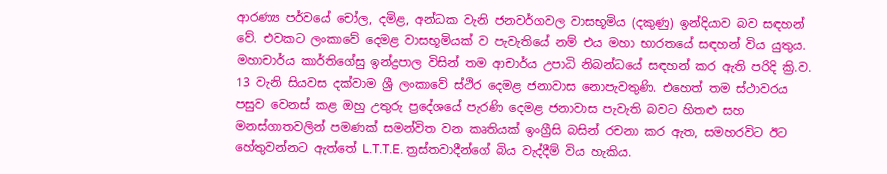ආරණ්‍ය පර්වයේ චෝල, දමිළ, අන්ධක වැනි ජනවර්ගවල වාසභූමිය (දකුණු) ඉන්දියාව බව සඳහන් වේ. එවකට ලංකාවේ දෙමළ වාසභූමියක්‌ ව පැවැතියේ නම් එය මහා භාරතයේ සඳහන් විය යුතුය. මහාචාර්ය කාර්තිගේසු ඉන්ද්‍රපාල විසින් තම ආචාර්ය උපාධි නිබන්ධයේ සඳහන් කර ඇති පරිදි ක්‍රි.ව. 13 වැනි සියවස දක්‌වාම ශ්‍රී ලංකාවේ ස්‌ථිර දෙමළ ජනාවාස නොපැවතුණි. එහෙත් තම ස්‌ථාවරය පසුව වෙනස්‌ කළ ඔහු උතුරු ප්‍රදේශයේ පැරණි දෙමළ ජනාවාස පැවැති බවට හිතළු සහ මනස්‌ගාතවලින් පමණක්‌ සමන්විත වන කෘතියක්‌ ඉංග්‍රීසි බසින් රචනා කර ඇත, සමහරවිට ඊට හේතුවන්නට ඇත්තේ L.T.T.E. ත්‍රස්‌තවාදීන්ගේ බිය වැද්දීම් විය හැකිය.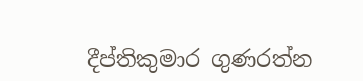දීප්තිකුමාර ගුණරත්න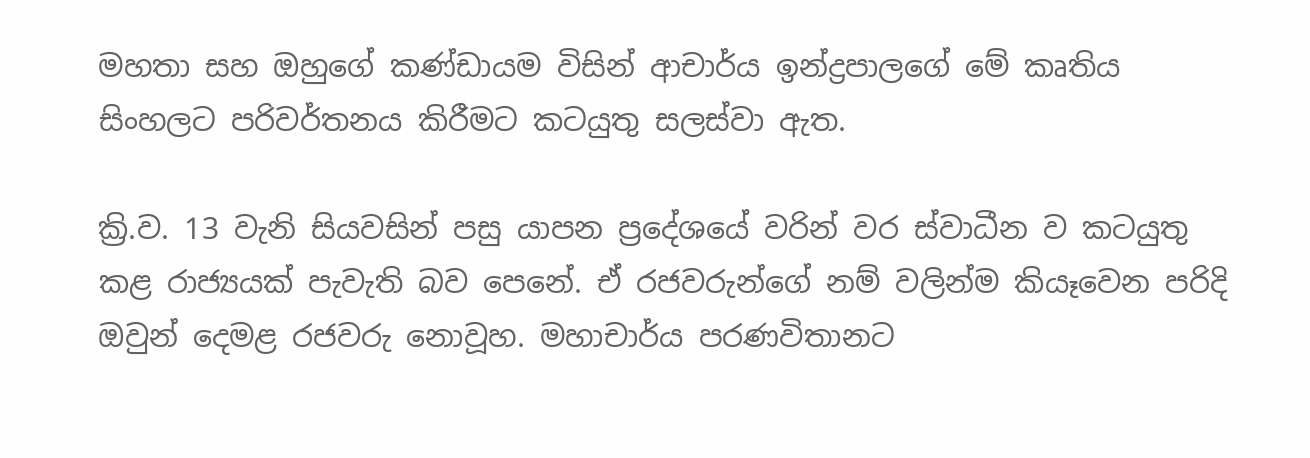මහතා සහ ඔහුගේ කණ්‌ඩායම විසින් ආචාර්ය ඉන්ද්‍රපාලගේ මේ කෘතිය සිංහලට පරිවර්තනය කිරීමට කටයුතු සලස්‌වා ඇත.

ක්‍රි.ව. 13 වැනි සියවසින් පසු යාපන ප්‍රදේශයේ වරින් වර ස්‌වාධීන ව කටයුතු කළ රාජ්‍යයක්‌ පැවැති බව පෙනේ. ඒ රජවරුන්ගේ නම් වලින්ම කියෑවෙන පරිදි ඔවුන් දෙමළ රජවරු නොවූහ. මහාචාර්ය පරණවිතානට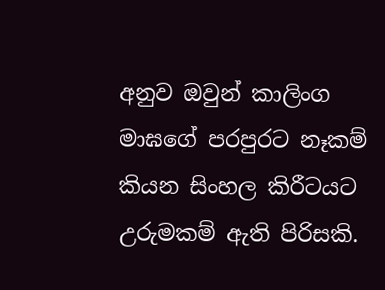අනුව ඔවුන් කාලිංග මාඝගේ පරපුරට නෑකම් කියන සිංහල කිරීටයට උරුමකම් ඇති පිරිසකි.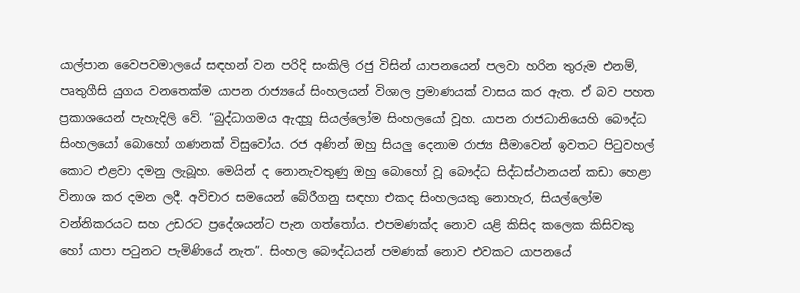යාල්පාන වෛපවමාලයේ සඳහන් වන පරිදි සංකිලි රජු විසින් යාපනයෙන් පලවා හරින තුරුම එනම්, පෘතුගීසි යුගය වනතෙක්‌ම යාපන රාජ්‍යයේ සිංහලයන් විශාල ප්‍රමාණයක්‌ වාසය කර ඇත. ඒ බව පහත ප්‍රකාශයෙන් පැහැදිලි වේ. “බුද්ධාගමය ඇදහූ සියල්ලෝම සිංහලයෝ වූහ. යාපන රාජධානියෙහි බෞද්ධ සිංහලයෝ බොහෝ ගණනක්‌ විසුවෝය. රජ අණින් ඔහු සියලු දෙනාම රාජ්‍ය සීමාවෙන් ඉවතට පිටුවහල් කොට එළවා දමනු ලැබූහ. මෙයින් ද නොනැවතුණු ඔහු බොහෝ වූ බෞද්ධ සිද්ධස්‌ථානයන් කඩා හෙළා විනාශ කර දමන ලදී. අවිචාර සමයෙන් බේරීගනු සඳහා එකද සිංහලයකු නොහැර, සියල්ලෝම වන්නිකරයට සහ උඩරට ප්‍රදේශයන්ට පැන ගත්තෝය. එපමණක්‌ද නොව යළි කිසිද කලෙක කිසිවකු හෝ යාපා පටුනට පැමිණියේ නැත”. සිංහල බෞද්ධයන් පමණක්‌ නොව එවකට යාපනයේ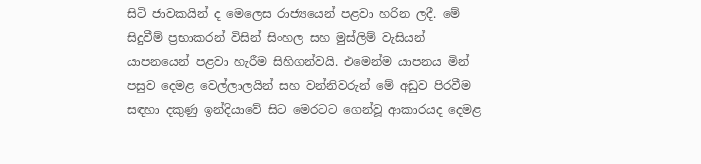සිටි ජාවකයින් ද මෙලෙස රාජ්‍යයෙන් පළවා හරින ලදී. මේ සිදුවීම් ප්‍රභාකරන් විසින් සිංහල සහ මුස්‌ලිම් වැසියන් යාපනයෙන් පළවා හැරීම සිහිගන්වයි. එමෙන්ම යාපනය මින් පසුව දෙමළ වෙල්ලාලයින් සහ වන්නිවරුන් මේ අඩුව පිරවීම සඳහා දකුණු ඉන්දියාවේ සිට මෙරටට ගෙන්වූ ආකාරයද දෙමළ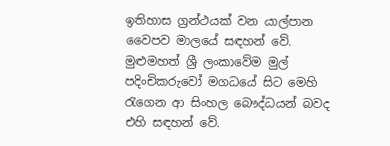ඉතිහාස ග්‍රන්ථයක්‌ වන යාල්පාන වෛපව මාලයේ සඳහන් වේ. මුළුමහත් ශ්‍රී ලංකාවේම මුල් පදිංචිකරුවෝ මගධයේ සිට මෙහි රැගෙන ආ සිංහල බෞද්ධයන් බවද එහි සඳහන් වේ.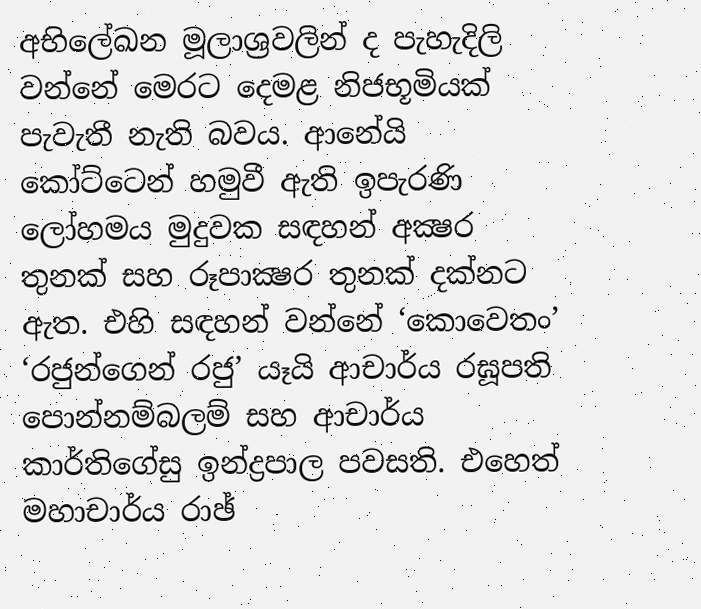අභිලේඛන මූලාශ්‍රවලින් ද පැහැදිලි වන්නේ මෙරට දෙමළ නිජභූමියක්‌ පැවැතී නැති බවය. ආනේයි කෝට්‌ටෙන් හමුවී ඇති ඉපැරණි ලෝහමය මුදුවක සඳහන් අක්‍ෂර තුනක්‌ සහ රූපාක්‍ෂර තුනක්‌ දක්‌නට ඇත. එහි සඳහන් වන්නේ ‘කොවෙතං’ ‘රජුන්ගෙන් රජු’ යෑයි ආචාර්ය රඝූපති පොන්නම්බලම් සහ ආචාර්ය කාර්තිගේසු ඉන්ද්‍රපාල පවසති. එහෙත් මහාචාර්ය රාඡ්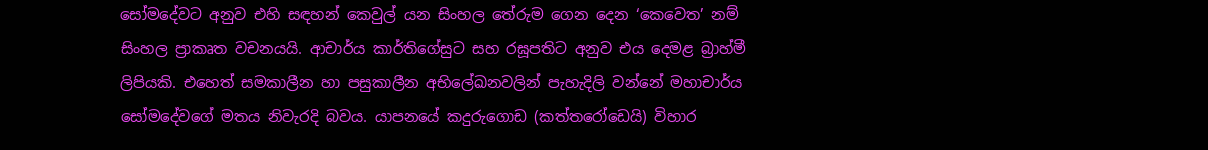සෝමදේවට අනුව එහි සඳහන් කෙවුල් යන සිංහල තේරුම ගෙන දෙන ‘කෙවෙත’ නම් සිංහල ප්‍රාකෘත වචනයයි. ආචාර්ය කාර්තිගේසුට සහ රඝූපතිට අනුව එය දෙමළ බ්‍රාහ්මී ලිපියකි. එහෙත් සමකාලීන හා පසුකාලීන අභිලේඛනවලින් පැහැදිලි වන්නේ මහාචාර්ය සෝමදේවගේ මතය නිවැරදි බවය. යාපනයේ කදුරුගොඩ (කත්තරෝඩෙයි) විහාර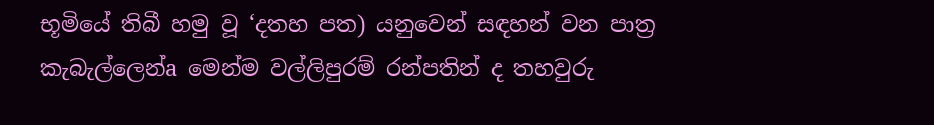භූමියේ තිබී හමු වූ ‘දතහ පත) යනුවෙන් සඳහන් වන පාත්‍ර කැබැල්ලෙන්a මෙන්ම වල්ලිපුරම් රන්පතින් ද තහවුරු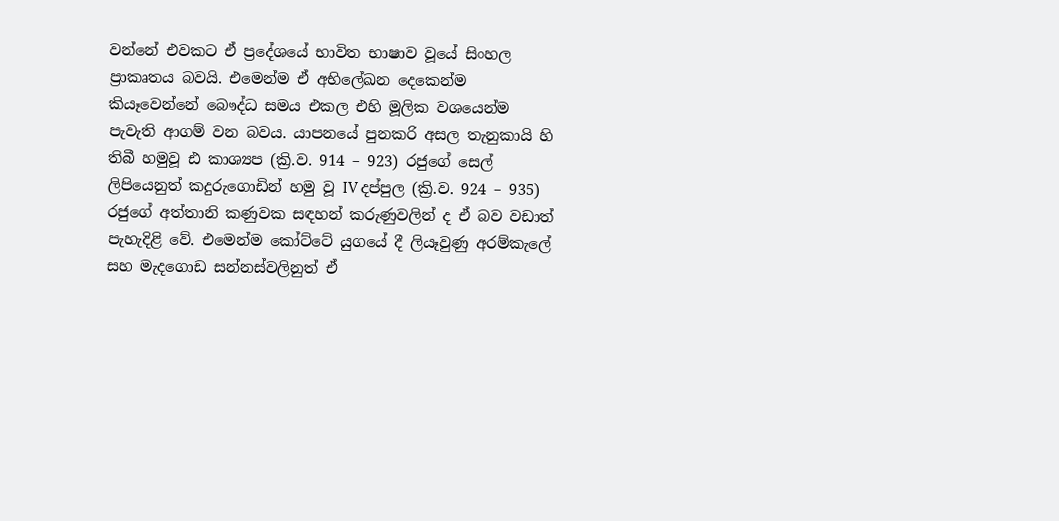වන්නේ එවකට ඒ ප්‍රදේශයේ භාවිත භාෂාව වූයේ සිංහල ප්‍රාකෘතය බවයි. එමෙන්ම ඒ අභිලේඛන දෙකෙන්ම කියෑවෙන්නේ බෞද්ධ සමය එකල එහි මූලික වශයෙන්ම පැවැති ආගම් වන බවය. යාපනයේ පුනකරි අසල තැනුකායි හි තිබී හමුවූ ඪ කාශ්‍යප (ක්‍රි.ව. 914 – 923) රජුගේ සෙල් ලිපියෙනුත් කදුරුගොඩින් හමු වූ IV දප්පුල (ක්‍රි.ව. 924 – 935) රජුගේ අත්තානි කණුවක සඳහන් කරුණුවලින් ද ඒ බව වඩාත් පැහැදිළි වේ. එමෙන්ම කෝට්‌ටේ යුගයේ දී ලියෑවුණු අරම්කැලේ සහ මැදගොඩ සන්නස්‌වලිනුත් ඒ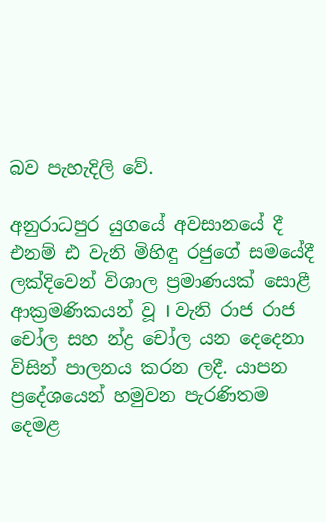බව පැහැදිලි වේ.

අනුරාධපුර යුගයේ අවසානයේ දී එනම් ඪ වැනි මිහිඳු රජුගේ සමයේදී ලක්‌දිවෙන් විශාල ප්‍රමාණයක්‌ සොළී ආක්‍රමණිකයන් වූ I වැනි රාජ රාජ චෝල සහ න්ද්‍ර චෝල යන දෙදෙනා විසින් පාලනය කරන ලදී. යාපන ප්‍රදේශයෙන් හමුවන පැරණිතම දෙමළ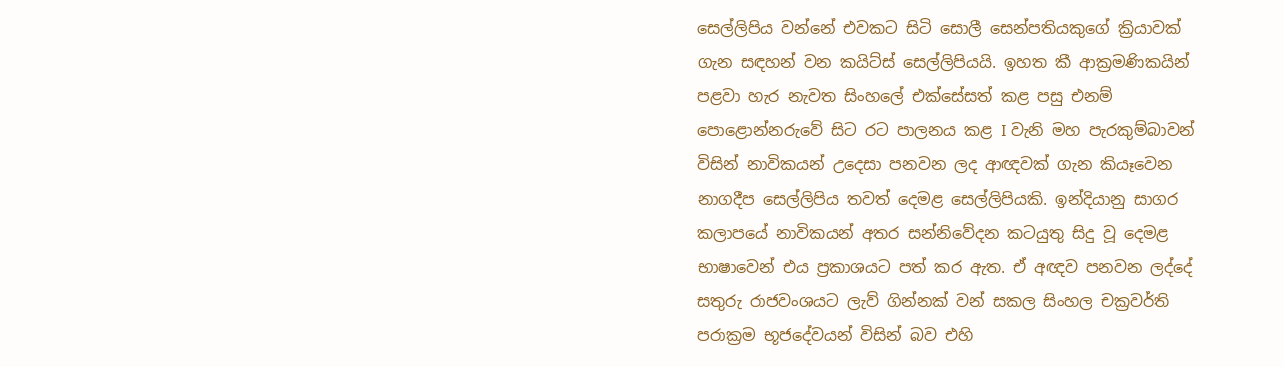සෙල්ලිපිය වන්නේ එවකට සිටි සොලී සෙන්පතියකුගේ ක්‍රියාවක්‌ ගැන සඳහන් වන කයිට්‌ස්‌ සෙල්ලිපියයි. ඉහත කී ආක්‍රමණිකයින් පළවා හැර නැවත සිංහලේ එක්‌සේසත් කළ පසු එනම් පොළොන්නරුවේ සිට රට පාලනය කළ I වැනි මහ පැරකුම්බාවන් විසින් නාවිකයන් උදෙසා පනවන ලද ආඥවක්‌ ගැන කියෑවෙන නාගදීප සෙල්ලිපිය තවත් දෙමළ සෙල්ලිපියකි. ඉන්දියානු සාගර කලාපයේ නාවිකයන් අතර සන්නිවේදන කටයුතු සිදු වූ දෙමළ භාෂාවෙන් එය ප්‍රකාශයට පත් කර ඇත. ඒ අඥව පනවන ලද්දේ සතුරු රාජවංශයට ලැව් ගින්නක්‌ වන් සකල සිංහල චක්‍රවර්ති පරාක්‍රම භූජදේවයන් විසින් බව එහි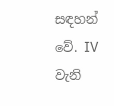සඳහන් වේ. IV වැනි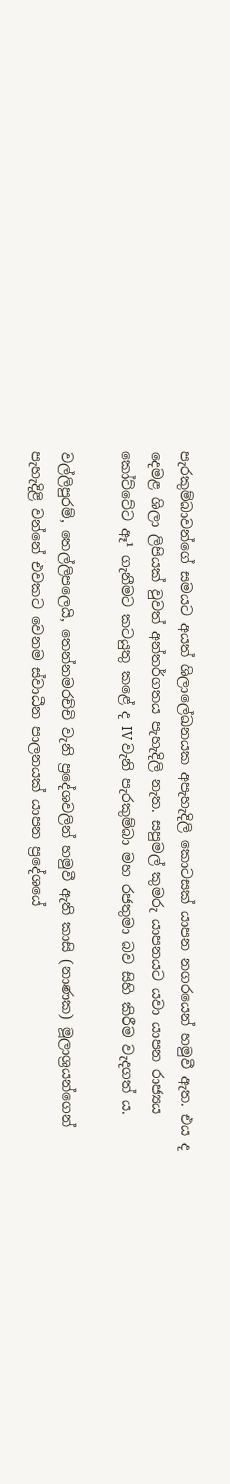පැරකුම්බාවන්ගේ සමයට අයත් ශිලාලේඛනයක අපැහැදිලි කොටසක්‌ යාපන නගරයෙන් හමුවී ඇත. එය ද දෙමළ ශිලා ලිපියක්‌ වුවත් අන්තර්ගතය පැහැදිලි නැත. සපුමල් කුමරු යාපනයට යවා යාපන රාජ්‍යය කෝට්‌ටේට ඈ¹ ගැනීමට කටයුතු කළේ ද IV වැනි පැරකුම්බා මහ රජතුමා බව සිහි කිරීම වැදගත් ය.

වල්ලිපුරම්, තෙල්ලිපලෙයි, තෙන්නමරච්චි වැනි ප්‍රදේශවලින් හමුවී ඇති කාසි (නාණක) මූලාශ්‍රයන්ගෙන් පැහැදිළි වන්නේ එවකට වෙනම ස්‌වාධීන පාලනයක්‌ යාපන ප්‍රදේශයේ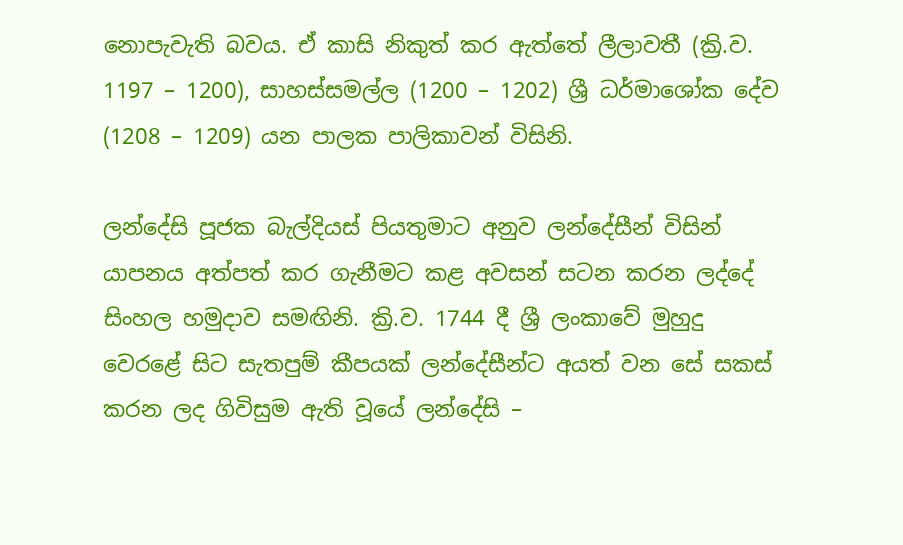නොපැවැති බවය. ඒ කාසි නිකුත් කර ඇත්තේ ලීලාවතී (ක්‍රි.ව. 1197 – 1200), සාහස්‌සමල්ල (1200 – 1202) ශ්‍රී ධර්මාශෝක දේව (1208 – 1209) යන පාලක පාලිකාවන් විසිනි.

ලන්දේසි පූජක බැල්දියස්‌ පියතුමාට අනුව ලන්දේසීන් විසින් යාපනය අත්පත් කර ගැනීමට කළ අවසන් සටන කරන ලද්දේ සිංහල හමුදාව සමඟිනි. ක්‍රි.ව. 1744 දී ශ්‍රී ලංකාවේ මුහුදු වෙරළේ සිට සැතපුම් කීපයක්‌ ලන්දේසීන්ට අයත් වන සේ සකස්‌ කරන ලද ගිවිසුම ඇති වූයේ ලන්දේසි –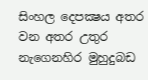සිංහල දෙපක්‍ෂය අතර වන අතර උතුර නැගෙනහිර මුහුදුබඩ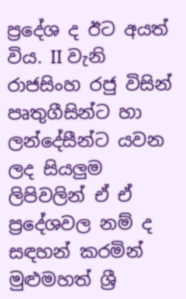ප්‍රදේශ ද ඊට අයත් විය. II වැනි රාජසිංහ රජු විසින් පෘතුගීසින්ට හා ලන්දේසීන්ට යවන ලද සියලුම ලිපිවලින් ඒ ඒ ප්‍රදේශවල නම් ද සඳහන් කරමින් මුළුමහත් ශ්‍රී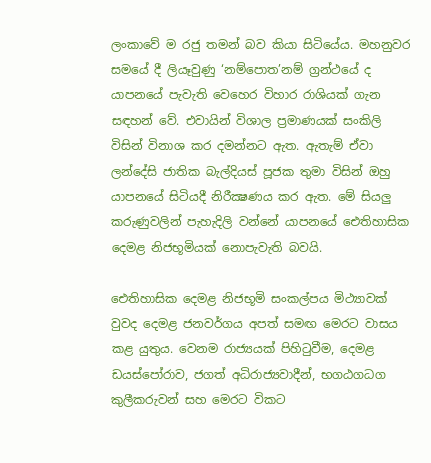ලංකාවේ ම රජු තමන් බව කියා සිටියේය. මහනුවර සමයේ දී ලියෑවුණු ‘නම්පොත’නම් ග්‍රන්ථයේ ද යාපනයේ පැවැති වෙහෙර විහාර රාශියක්‌ ගැන සඳහන් වේ. එවායින් විශාල ප්‍රමාණයක්‌ සංකිලි විසින් විනාශ කර දමන්නට ඇත. ඇතැම් ඒවා ලන්දේසි ජාතික බැල්දියස්‌ පූජක තුමා විසින් ඔහු යාපනයේ සිටියදී නිරීක්‍ෂණය කර ඇත. මේ සියලු කරුණුවලින් පැහැදිලි වන්නේ යාපනයේ ඓතිහාසික දෙමළ නිජභූමියක්‌ නොපැවැති බවයි.

ඓතිහාසික දෙමළ නිජභූමි සංකල්පය මිථ්‍යාවක්‌ වුවද දෙමළ ජනවර්ගය අපත් සමඟ මෙරට වාසය කළ යුතුය. වෙනම රාජ්‍යයක්‌ පිහිටුවීම, දෙමළ ඩයස්‌පෝරාව, ජගත් අධිරාජ්‍යවාදීන්, භගඨගධග කුලීකරුවන් සහ මෙරට විකට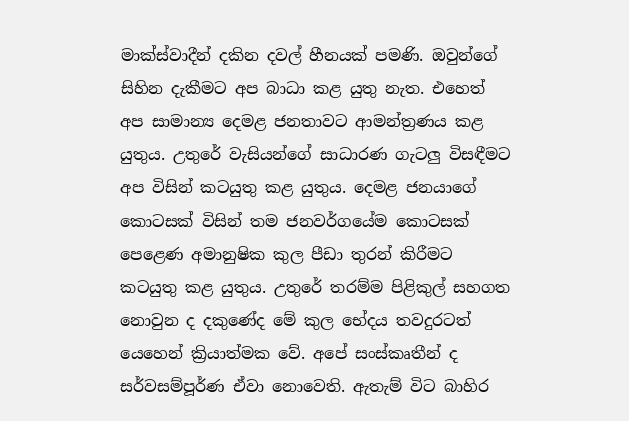මාක්‌ස්‌වාදීන් දකින දවල් හීනයක්‌ පමණි. ඔවුන්ගේ සිහින දැකීමට අප බාධා කළ යුතු නැත. එහෙත් අප සාමාන්‍ය දෙමළ ජනතාවට ආමන්ත්‍රණය කළ යුතුය. උතුරේ වැසියන්ගේ සාධාරණ ගැටලු විසඳීමට අප විසින් කටයුතු කළ යුතුය. දෙමළ ජනයාගේ කොටසක්‌ විසින් තම ජනවර්ගයේම කොටසක්‌ පෙළෙණ අමානුෂික කුල පීඩා තුරන් කිරීමට කටයුතු කළ යුතුය. උතුරේ තරම්ම පිළිකුල් සහගත නොවුන ද දකුණේද මේ කුල භේදය තවදුරටත් යෙහෙන් ක්‍රියාත්මක වේ. අපේ සංස්‌කෘතීන් ද සර්වසම්පූර්ණ ඒවා නොවෙති. ඇතැම් විට බාහිර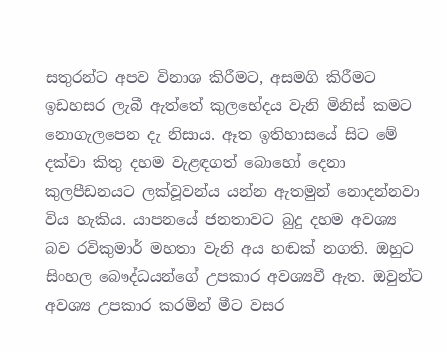සතුරන්ට අපව විනාශ කිරීමට, අසමගි කිරීමට ඉඩහසර ලැබී ඇත්තේ කුලභේදය වැනි මිනිස්‌ කමට නොගැලපෙන දැ නිසාය. ඈත ඉතිහාසයේ සිට මේ දක්‌වා කිතු දහම වැළඳගත් බොහෝ දෙනා කුලපීඩනයට ලක්‌වූවන්ය යන්න ඇතමුන් නොදන්නවා විය හැකිය. යාපනයේ ජනතාවට බුදු දහම අවශ්‍ය බව රවිකුමාර් මහතා වැනි අය හඬක්‌ නගති. ඔහුට සිංහල බෞද්ධයන්ගේ උපකාර අවශ්‍යවී ඇත. ඔවුන්ට අවශ්‍ය උපකාර කරමින් මීට වසර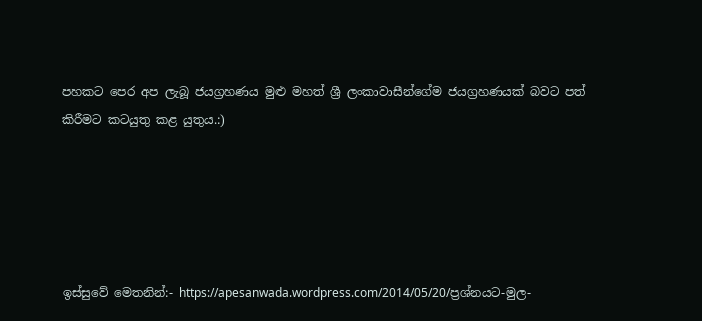පහකට පෙර අප ලැබූ ජයග්‍රහණය මුළු මහත් ශ්‍රී ලංකාවාසීන්ගේම ජයග්‍රහණයක්‌ බවට පත් කිරීමට කටයුතු කළ යුතුය.:)





ඉස්සුවේ මෙතනින්:- https://apesanwada.wordpress.com/2014/05/20/ප්‍රශ්නයට-මුල-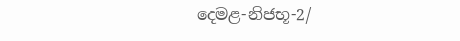දෙමළ-නිජභූ-2/